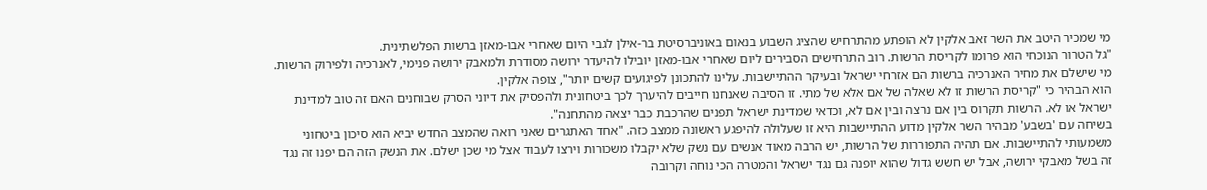מי שמכיר היטב את השר זאב אלקין לא הופתע מהתרחיש שהציג השבוע בנאום באוניברסיטת בר-אילן לגבי היום שאחרי אבו-מאזן ברשות הפלשתינית.
"גל הטרור הנוכחי הוא פרומו לקריסת הרשות. רוב התרחישים הסבירים ליום שאחרי אבו-מאזן יובילו להיעדר ירושה מסודרת ולמאבק ירושה פנימי, לאנרכיה ולפירוק הרשות. מי שישלם את מחיר האנרכיה ברשות הם אזרחי ישראל ובעיקר ההתיישבות. עלינו להתכונן לפיגועים קשים יותר", צופה אלקין.
הוא הבהיר כי "קריסת הרשות זו לא שאלה של אם אלא של מתי. זו הסיבה שאנחנו חייבים להיערך לכך ביטחונית ולהפסיק את דיוני הסרק שבוחנים האם זה טוב למדינת ישראל או לא. הרשות תקרוס בין אם נרצה ובין אם לא, וכדאי שמדינת ישראל תפנים שהרכבת כבר יצאה מהתחנה".
בשיחה עם 'בשבע' מבהיר השר אלקין מדוע ההתיישבות היא זו שעלולה להיפגע ראשונה ממצב כזה. "אחד האתגרים שאני רואה שהמצב החדש יביא הוא סיכון ביטחוני משמעותי להתיישבות. אם תהיה התפוררות של הרשות, יש הרבה מאוד אנשים עם נשק שלא יקבלו משכורות וירצו לעבוד אצל מי שכן ישלם. את הנשק הזה הם יפנו זה נגד זה בשל מאבקי ירושה, אבל יש חשש גדול שהוא יופנה גם נגד ישראל והמטרה הכי נוחה וקרובה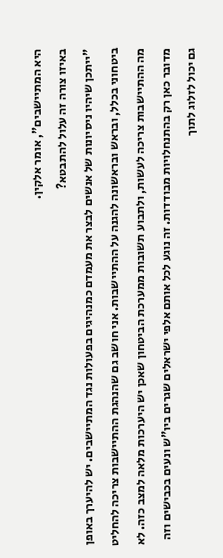היא המתיישבים", אומר אלקין.
באיזו צורה זה עלול להתבטא?
"ייתכן שיהיו ניסיונות של אנשים לבצר את מעמדם כמנהיגים בפעולות נגד המתיישבים. יש להיערך באופן ביטחוני בכלל, ובראש ובראשונה להגנה על ההתיישבות. אני חושב גם שהנהגת ההתיישבות צריכה להחליט מה ההתיישבות צריכה לעשות, ולתבוע תשובות ממערכת הביטחון שאכן יש היערכות מלאה למצב כזה. לא מדובר כאן רק בהתנחלויות מבודדות. זה נוגע לכל אותם אלפי ישראלים שגרים ביו"ש ונעים בכבישים וזה גם יכול לזלוג לתוך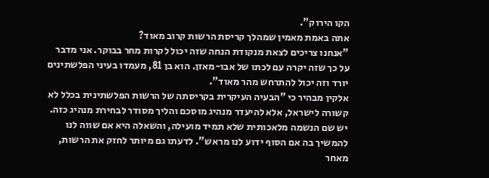הקו הירוק".
אתה באמת מאמין שמהלך קריסת הרשות קרוב מאוד?
"אנחנו צריכים לצאת מנקודת הנחה שזה יכול לקרות מחר בבוקר. אני מדבר על כך שזה יקרה עם לכתו של אבו-מאזן. הוא בן 81, מעמדו בעיני הפלשתינים יורד וזה יכול להתרחש מהר מאוד".
אלקין מבהיר כי "הבעיה העיקרית בקריסתה של הרשות הפלשתינית בכלל לא קשורה לישראל, אלא להיעדר מנהיג מוסכם והליך מסודר לבחירת מנהיג כזה. יש שם הנשמה מלאכותית שלא תמיד מועילה, והשאלה היא אם שווה לנו להמשיך בה אם הסוף ידוע לנו מראש". לדעתו גם מיותר לחזק את הרשות, מאחר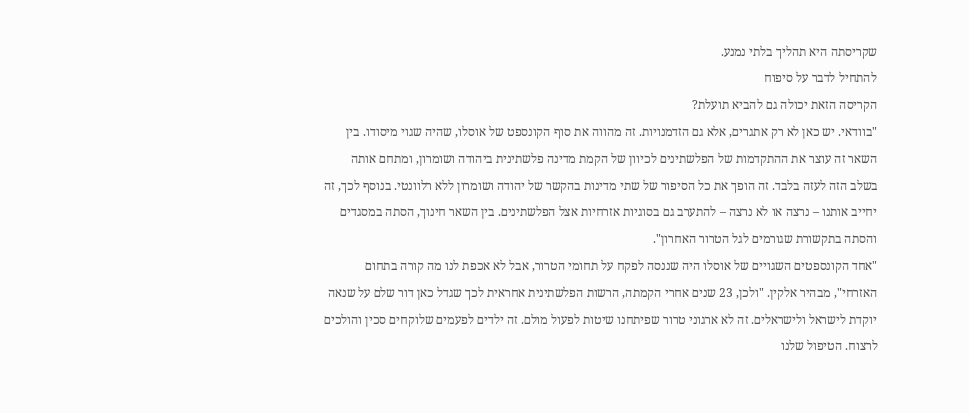שקריסתה היא תהליך בלתי נמנע.
להתחיל לדבר על סיפוח
הקריסה הזאת יכולה גם להביא תועלת?
"בוודאי. יש כאן לא רק אתגרים, אלא גם הזדמנויות. זה מהווה את סוף הקונספט של אוסלו, שהיה שגוי מיסודו. בין השאר זה עוצר את ההתקדמות של הפלשתינים לכיוון של הקמת מדינה פלשתינית ביהודה ושומרון, ומתחם אותה בשלב הזה לעזה בלבד. זה הופך את כל הסיפור של שתי מדינות בהקשר של יהודה ושומרון ללא רלוונטי. בנוסף לכך, זה יחייב אותנו – נרצה או לא נרצה – להתערב גם בסוגיות אזרחיות אצל הפלשתינים. בין השאר חינוך, הסתה במסגדים והסתה בתקשורת שגורמים לגל הטרור האחרון".
"אחד הקונספטים השגויים של אוסלו היה שננסה לפקח על תחומי הטרור, אבל לא אכפת לנו מה קורה בתחום האזרחי", מבהיר אלקין. "ולכן, 23 שנים אחרי הקמתה, הרשות הפלשתינית אחראית לכך שגדל כאן דור שלם על שנאה יוקדת לישראל ולישראלים. זה לא ארגוני טרור שפיתחנו שיטות לפעול מולם. זה ילדים לפעמים שלוקחים סכין והולכים לרצוח. הטיפול שלנו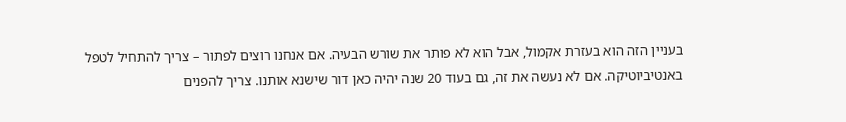בעניין הזה הוא בעזרת אקמול, אבל הוא לא פותר את שורש הבעיה. אם אנחנו רוצים לפתור – צריך להתחיל לטפל באנטיביוטיקה. אם לא נעשה את זה, גם בעוד 20 שנה יהיה כאן דור שישנא אותנו. צריך להפנים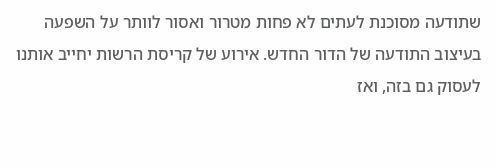שתודעה מסוכנת לעתים לא פחות מטרור ואסור לוותר על השפעה בעיצוב התודעה של הדור החדש. אירוע של קריסת הרשות יחייב אותנו לעסוק גם בזה, ואז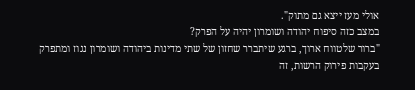אולי מעז ייצא גם מתוק".
במצב כזה סיפוח יהודה ושומרון יהיה על הפרק?
"ברור שלטווח ארוך, ברגע שיתברר שחזון של שתי מדינות ביהודה ושומרון נגוז ומתפרק בעקבות פירוק הרשות, זה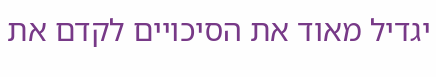יגדיל מאוד את הסיכויים לקדם את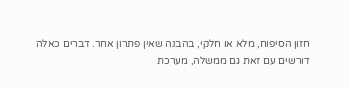חזון הסיפוח, מלא או חלקי, בהבנה שאין פתרון אחר. דברים כאלה דורשים עם זאת גם ממשלה, מערכת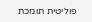פוליטית תומכת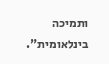ותמיכה בינלאומית".